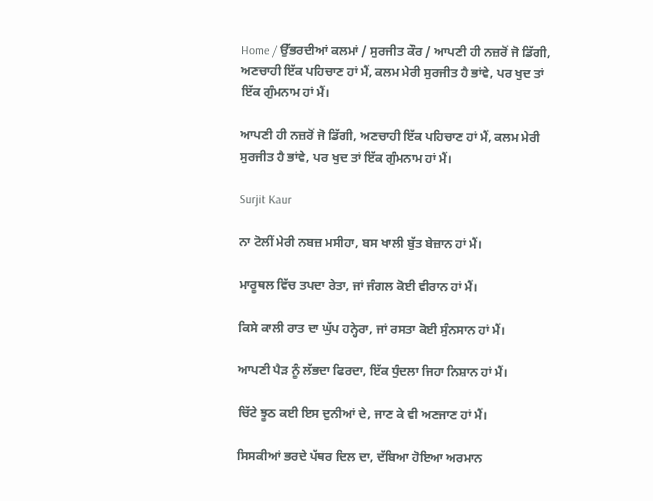Home / ਉੱਭਰਦੀਆਂ ਕਲਮਾਂ / ਸੁਰਜੀਤ ਕੌਰ / ਆਪਣੀ ਹੀ ਨਜ਼ਰੋਂ ਜੋ ਡਿੱਗੀ, ਅਣਚਾਹੀ ਇੱਕ ਪਹਿਚਾਣ ਹਾਂ ਮੈਂ, ਕਲਮ ਮੇਰੀ ਸੁਰਜੀਤ ਹੈ ਭਾਂਵੇ, ਪਰ ਖੁਦ ਤਾਂ ਇੱਕ ਗੁੰਮਨਾਮ ਹਾਂ ਮੈਂ।

ਆਪਣੀ ਹੀ ਨਜ਼ਰੋਂ ਜੋ ਡਿੱਗੀ, ਅਣਚਾਹੀ ਇੱਕ ਪਹਿਚਾਣ ਹਾਂ ਮੈਂ, ਕਲਮ ਮੇਰੀ ਸੁਰਜੀਤ ਹੈ ਭਾਂਵੇ, ਪਰ ਖੁਦ ਤਾਂ ਇੱਕ ਗੁੰਮਨਾਮ ਹਾਂ ਮੈਂ।

Surjit Kaur

ਨਾ ਟੋਲੀਂ ਮੇਰੀ ਨਬਜ਼ ਮਸੀਹਾ, ਬਸ ਖਾਲੀ ਬੁੱਤ ਬੇਜ਼ਾਨ ਹਾਂ ਮੈਂ।

ਮਾਰੂਥਲ ਵਿੱਚ ਤਪਦਾ ਰੇਤਾ, ਜਾਂ ਜੰਗਲ ਕੋਈ ਵੀਰਾਨ ਹਾਂ ਮੈਂ।

ਕਿਸੇ ਕਾਲੀ ਰਾਤ ਦਾ ਘੁੱਪ ਹਨ੍ਹੇਰਾ, ਜਾਂ ਰਸਤਾ ਕੋਈ ਸੁੰਨਸਾਨ ਹਾਂ ਮੈਂ।

ਆਪਣੀ ਪੈੜ ਨੂੰ ਲੱਭਦਾ ਫਿਰਦਾ, ਇੱਕ ਧੁੰਦਲਾ ਜਿਹਾ ਨਿਸ਼ਾਨ ਹਾਂ ਮੈਂ।

ਚਿੱਟੇ ਝੂਠ ਕਈ ਇਸ ਦੁਨੀਆਂ ਦੇ, ਜਾਣ ਕੇ ਵੀ ਅਣਜਾਣ ਹਾਂ ਮੈਂ।

ਸਿਸਕੀਆਂ ਭਰਦੇ ਪੱਥਰ ਦਿਲ ਦਾ, ਦੱਬਿਆ ਹੋਇਆ ਅਰਮਾਨ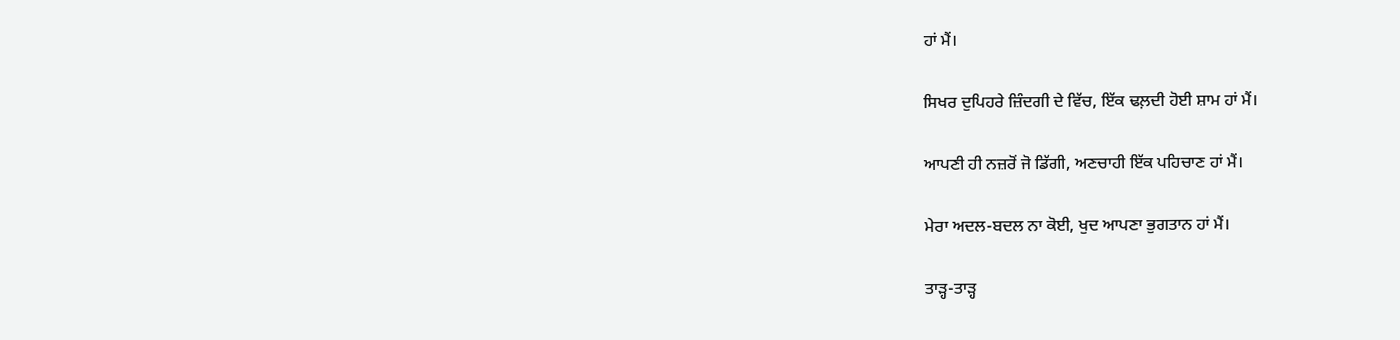ਹਾਂ ਮੈਂ।

ਸਿਖਰ ਦੁਪਿਹਰੇ ਜ਼ਿੰਦਗੀ ਦੇ ਵਿੱਚ, ਇੱਕ ਢਲ਼ਦੀ ਹੋਈ ਸ਼ਾਮ ਹਾਂ ਮੈਂ।

ਆਪਣੀ ਹੀ ਨਜ਼ਰੋਂ ਜੋ ਡਿੱਗੀ, ਅਣਚਾਹੀ ਇੱਕ ਪਹਿਚਾਣ ਹਾਂ ਮੈਂ।

ਮੇਰਾ ਅਦਲ-ਬਦਲ ਨਾ ਕੋਈ, ਖੁਦ ਆਪਣਾ ਭੁਗਤਾਨ ਹਾਂ ਮੈਂ।

ਤਾੜ੍ਹ-ਤਾੜ੍ਹ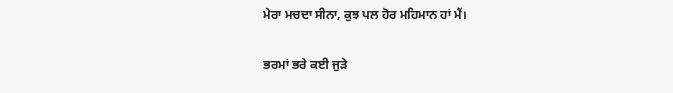ਮੇਰਾ ਮਚਦਾ ਸੀਨਾ, ਕੁਝ ਪਲ ਹੋਰ ਮਹਿਮਾਨ ਹਾਂ ਮੈਂ।

ਭਰਮਾਂ ਭਰੇ ਕਈ ਜੁੜੇ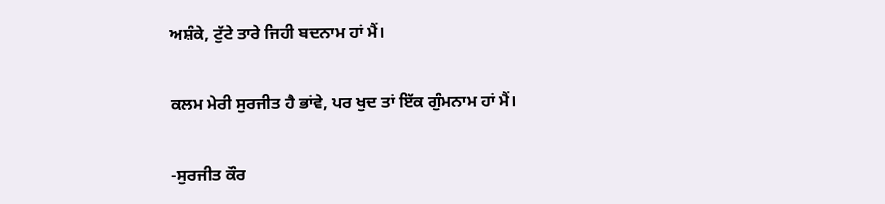ਅਸ਼ੰਕੇ, ਟੁੱਟੇ ਤਾਰੇ ਜਿਹੀ ਬਦਨਾਮ ਹਾਂ ਮੈਂ।

ਕਲਮ ਮੇਰੀ ਸੁਰਜੀਤ ਹੈ ਭਾਂਵੇ, ਪਰ ਖੁਦ ਤਾਂ ਇੱਕ ਗੁੰਮਨਾਮ ਹਾਂ ਮੈਂ।

-ਸੁਰਜੀਤ ਕੌਰ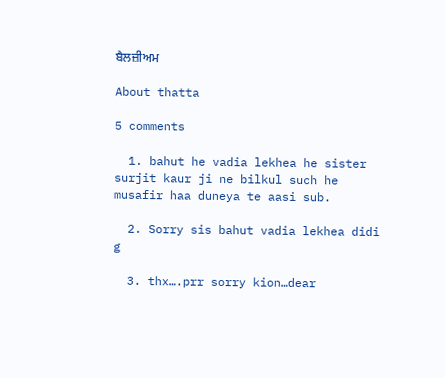ਬੈਲਜ਼ੀਅਮ

About thatta

5 comments

  1. bahut he vadia lekhea he sister surjit kaur ji ne bilkul such he musafir haa duneya te aasi sub.

  2. Sorry sis bahut vadia lekhea didi g

  3. thx….prr sorry kion…dear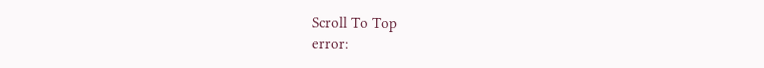Scroll To Top
error: